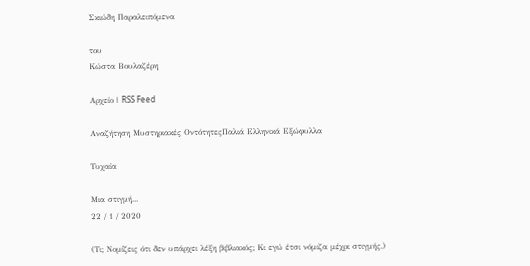Σκιώδη Παραλειπόμενα

του
Κώστα Βουλαζέρη

Αρχείο | RSS Feed

Αναζήτηση Μυστηριακές ΟντότητεςΠαλιά Ελληνικά Εξώφυλλα

Τυχαία

Μια στιγμή...
22 / 1 / 2020

(Τι; Νομίζεις ότι δεν υπάρχει λέξη βιβλιακός; Κι εγώ έτσι νόμιζα μέχρι στιγμής.)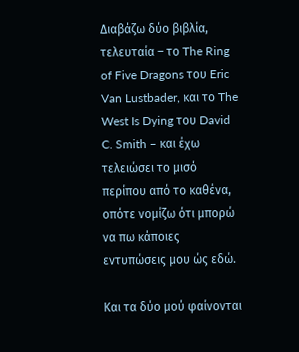Διαβάζω δύο βιβλία, τελευταία – το The Ring of Five Dragons του Eric Van Lustbader, και το The West Is Dying του David C. Smith – και έχω τελειώσει το μισό περίπου από το καθένα, οπότε νομίζω ότι μπορώ να πω κάποιες εντυπώσεις μου ώς εδώ.

Και τα δύο μού φαίνονται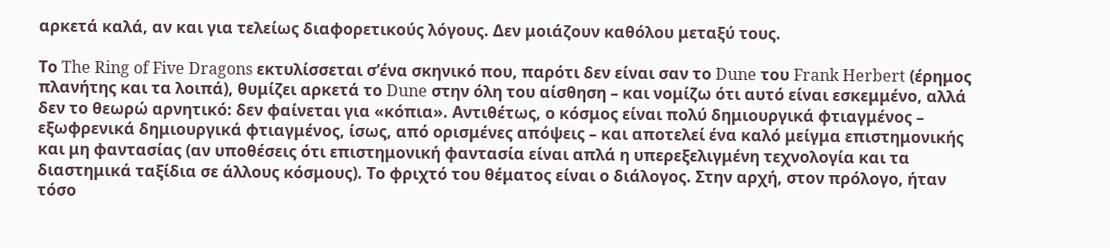αρκετά καλά, αν και για τελείως διαφορετικούς λόγους. Δεν μοιάζουν καθόλου μεταξύ τους.

Το The Ring of Five Dragons εκτυλίσσεται σ’ένα σκηνικό που, παρότι δεν είναι σαν το Dune του Frank Herbert (έρημος πλανήτης και τα λοιπά), θυμίζει αρκετά το Dune στην όλη του αίσθηση – και νομίζω ότι αυτό είναι εσκεμμένο, αλλά δεν το θεωρώ αρνητικό: δεν φαίνεται για «κόπια». Αντιθέτως, ο κόσμος είναι πολύ δημιουργικά φτιαγμένος – εξωφρενικά δημιουργικά φτιαγμένος, ίσως, από ορισμένες απόψεις – και αποτελεί ένα καλό μείγμα επιστημονικής και μη φαντασίας (αν υποθέσεις ότι επιστημονική φαντασία είναι απλά η υπερεξελιγμένη τεχνολογία και τα διαστημικά ταξίδια σε άλλους κόσμους). Το φριχτό του θέματος είναι ο διάλογος. Στην αρχή, στον πρόλογο, ήταν τόσο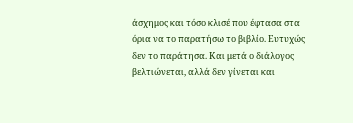άσχημος και τόσο κλισέ που έφτασα στα όρια να το παρατήσω το βιβλίο. Ευτυχώς δεν το παράτησα. Και μετά ο διάλογος βελτιώνεται, αλλά δεν γίνεται και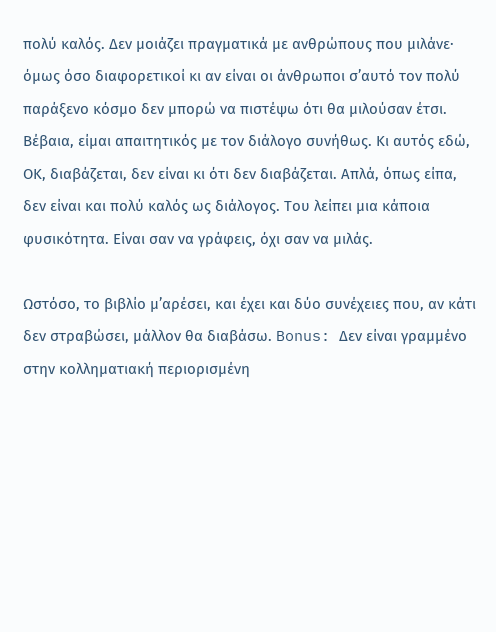πολύ καλός. Δεν μοιάζει πραγματικά με ανθρώπους που μιλάνε· όμως όσο διαφορετικοί κι αν είναι οι άνθρωποι σ’αυτό τον πολύ παράξενο κόσμο δεν μπορώ να πιστέψω ότι θα μιλούσαν έτσι. Βέβαια, είμαι απαιτητικός με τον διάλογο συνήθως. Κι αυτός εδώ, ΟΚ, διαβάζεται, δεν είναι κι ότι δεν διαβάζεται. Απλά, όπως είπα, δεν είναι και πολύ καλός ως διάλογος. Του λείπει μια κάποια φυσικότητα. Είναι σαν να γράφεις, όχι σαν να μιλάς.

Ωστόσο, το βιβλίο μ’αρέσει, και έχει και δύο συνέχειες που, αν κάτι δεν στραβώσει, μάλλον θα διαβάσω. Bonus: Δεν είναι γραμμένο στην κολληματιακή περιορισμένη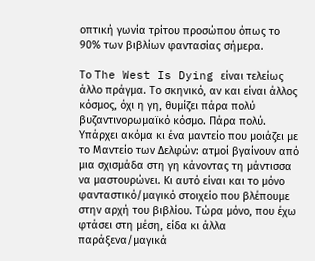οπτική γωνία τρίτου προσώπου όπως το 90% των βιβλίων φαντασίας σήμερα.

Το The West Is Dying είναι τελείως άλλο πράγμα. Το σκηνικό, αν και είναι άλλος κόσμος, όχι η γη, θυμίζει πάρα πολύ βυζαντινορωμαϊκό κόσμο. Πάρα πολύ. Υπάρχει ακόμα κι ένα μαντείο που μοιάζει με το Μαντείο των Δελφών: ατμοί βγαίνουν από μια σχισμάδα στη γη κάνοντας τη μάντισσα να μαστουρώνει. Κι αυτό είναι και το μόνο φανταστικό/μαγικό στοιχείο που βλέπουμε στην αρχή του βιβλίου. Τώρα μόνο, που έχω φτάσει στη μέση, είδα κι άλλα παράξενα/μαγικά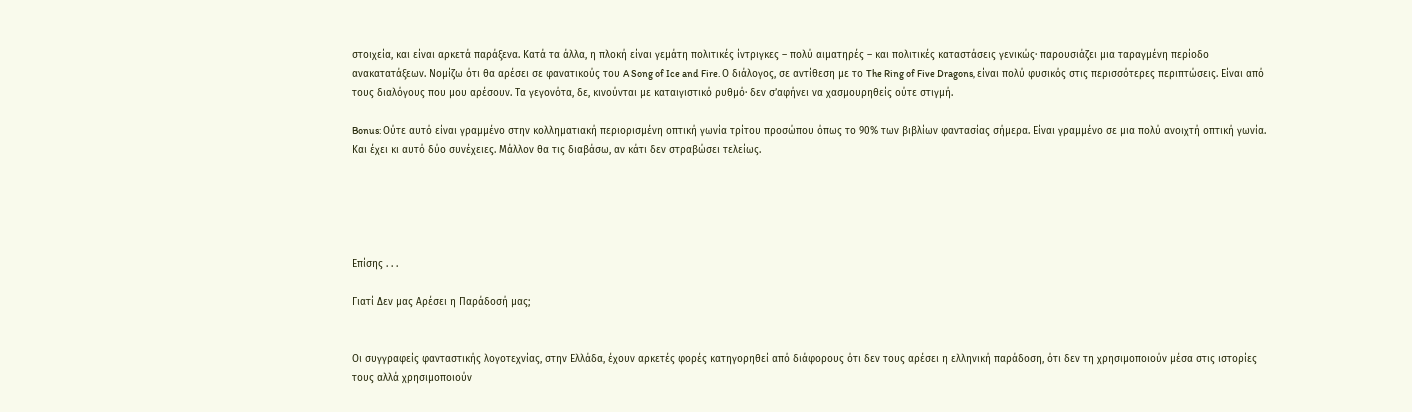στοιχεία, και είναι αρκετά παράξενα. Κατά τα άλλα, η πλοκή είναι γεμάτη πολιτικές ίντριγκες – πολύ αιματηρές – και πολιτικές καταστάσεις γενικώς· παρουσιάζει μια ταραγμένη περίοδο ανακατατάξεων. Νομίζω ότι θα αρέσει σε φανατικούς του A Song of Ice and Fire. Ο διάλογος, σε αντίθεση με το The Ring of Five Dragons, είναι πολύ φυσικός στις περισσότερες περιπτώσεις. Είναι από τους διαλόγους που μου αρέσουν. Τα γεγονότα, δε, κινούνται με καταιγιστικό ρυθμό· δεν σ’αφήνει να χασμουρηθείς ούτε στιγμή.

Bonus: Ούτε αυτό είναι γραμμένο στην κολληματιακή περιορισμένη οπτική γωνία τρίτου προσώπου όπως το 90% των βιβλίων φαντασίας σήμερα. Είναι γραμμένο σε μια πολύ ανοιχτή οπτική γωνία. Και έχει κι αυτό δύο συνέχειες. Μάλλον θα τις διαβάσω, αν κάτι δεν στραβώσει τελείως.





Επίσης . . .

Γιατί Δεν μας Αρέσει η Παράδοσή μας;


Οι συγγραφείς φανταστικής λογοτεχνίας, στην Ελλάδα, έχουν αρκετές φορές κατηγορηθεί από διάφορους ότι δεν τους αρέσει η ελληνική παράδοση, ότι δεν τη χρησιμοποιούν μέσα στις ιστορίες τους αλλά χρησιμοποιούν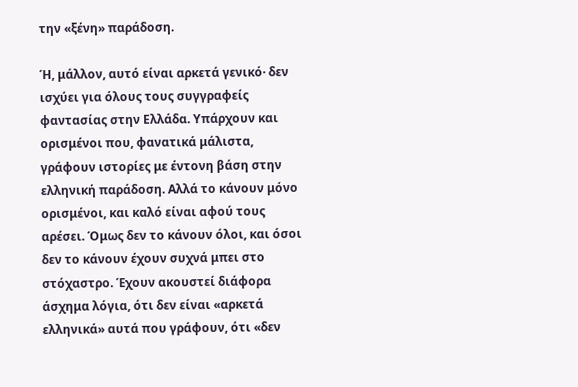την «ξένη» παράδοση.

Ή, μάλλον, αυτό είναι αρκετά γενικό· δεν ισχύει για όλους τους συγγραφείς φαντασίας στην Ελλάδα. Υπάρχουν και ορισμένοι που, φανατικά μάλιστα, γράφουν ιστορίες με έντονη βάση στην ελληνική παράδοση. Αλλά το κάνουν μόνο ορισμένοι, και καλό είναι αφού τους αρέσει. Όμως δεν το κάνουν όλοι, και όσοι δεν το κάνουν έχουν συχνά μπει στο στόχαστρο. Έχουν ακουστεί διάφορα άσχημα λόγια, ότι δεν είναι «αρκετά ελληνικά» αυτά που γράφουν, ότι «δεν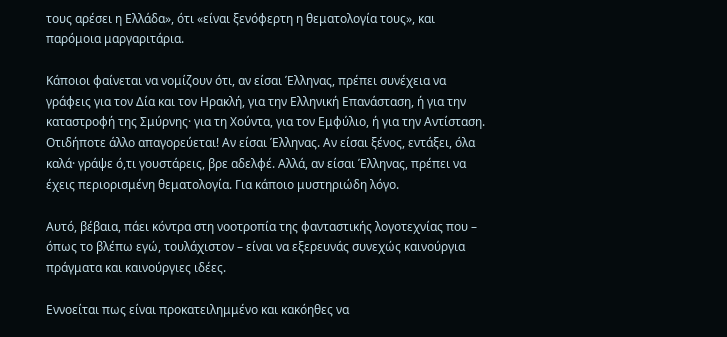τους αρέσει η Ελλάδα», ότι «είναι ξενόφερτη η θεματολογία τους», και παρόμοια μαργαριτάρια.

Κάποιοι φαίνεται να νομίζουν ότι, αν είσαι Έλληνας, πρέπει συνέχεια να γράφεις για τον Δία και τον Ηρακλή, για την Ελληνική Επανάσταση, ή για την καταστροφή της Σμύρνης· για τη Χούντα, για τον Εμφύλιο, ή για την Αντίσταση. Οτιδήποτε άλλο απαγορεύεται! Αν είσαι Έλληνας. Αν είσαι ξένος, εντάξει, όλα καλά· γράψε ό,τι γουστάρεις, βρε αδελφέ. Αλλά, αν είσαι Έλληνας, πρέπει να έχεις περιορισμένη θεματολογία. Για κάποιο μυστηριώδη λόγο.

Αυτό, βέβαια, πάει κόντρα στη νοοτροπία της φανταστικής λογοτεχνίας που – όπως το βλέπω εγώ, τουλάχιστον – είναι να εξερευνάς συνεχώς καινούργια πράγματα και καινούργιες ιδέες.

Εννοείται πως είναι προκατειλημμένο και κακόηθες να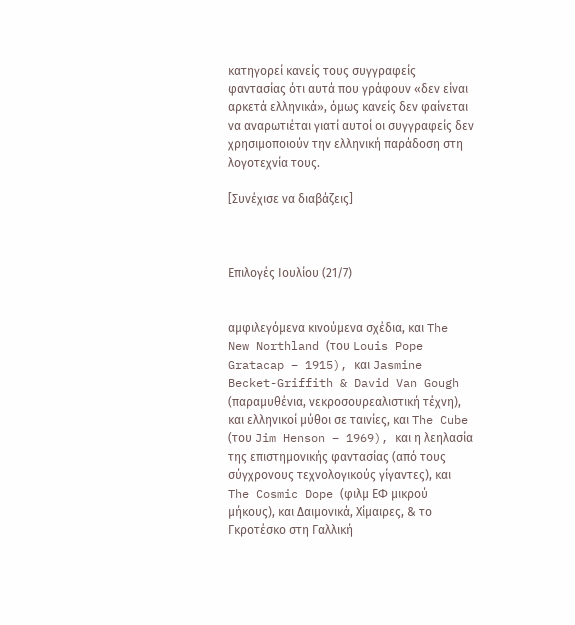κατηγορεί κανείς τους συγγραφείς φαντασίας ότι αυτά που γράφουν «δεν είναι αρκετά ελληνικά», όμως κανείς δεν φαίνεται να αναρωτιέται γιατί αυτοί οι συγγραφείς δεν χρησιμοποιούν την ελληνική παράδοση στη λογοτεχνία τους.

[Συνέχισε να διαβάζεις]



Επιλογές Ιουλίου (21/7)


αμφιλεγόμενα κινούμενα σχέδια, και The New Northland (του Louis Pope Gratacap – 1915), και Jasmine Becket-Griffith & David Van Gough (παραμυθένια, νεκροσουρεαλιστική τέχνη), και ελληνικοί μύθοι σε ταινίες, και The Cube (του Jim Henson – 1969), και η λεηλασία της επιστημονικής φαντασίας (από τους σύγχρονους τεχνολογικούς γίγαντες), και The Cosmic Dope (φιλμ ΕΦ μικρού μήκους), και Δαιμονικά, Χίμαιρες, & το Γκροτέσκο στη Γαλλική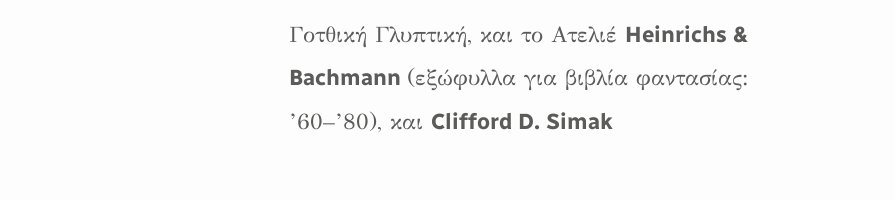Γοτθική Γλυπτική, και το Ατελιέ Heinrichs & Bachmann (εξώφυλλα για βιβλία φαντασίας: ’60–’80), και Clifford D. Simak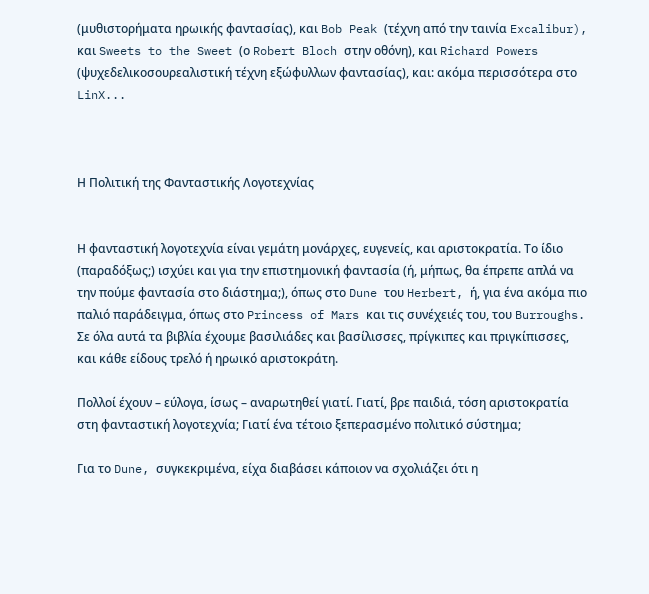(μυθιστορήματα ηρωικής φαντασίας), και Bob Peak (τέχνη από την ταινία Excalibur), και Sweets to the Sweet (ο Robert Bloch στην οθόνη), και Richard Powers (ψυχεδελικοσουρεαλιστική τέχνη εξώφυλλων φαντασίας), και: ακόμα περισσότερα στο LinX...



Η Πολιτική της Φανταστικής Λογοτεχνίας


Η φανταστική λογοτεχνία είναι γεμάτη μονάρχες, ευγενείς, και αριστοκρατία. Το ίδιο (παραδόξως;) ισχύει και για την επιστημονική φαντασία (ή, μήπως, θα έπρεπε απλά να την πούμε φαντασία στο διάστημα;), όπως στο Dune του Herbert, ή, για ένα ακόμα πιο παλιό παράδειγμα, όπως στο Princess of Mars και τις συνέχειές του, του Burroughs. Σε όλα αυτά τα βιβλία έχουμε βασιλιάδες και βασίλισσες, πρίγκιπες και πριγκίπισσες, και κάθε είδους τρελό ή ηρωικό αριστοκράτη.

Πολλοί έχουν – εύλογα, ίσως – αναρωτηθεί γιατί. Γιατί, βρε παιδιά, τόση αριστοκρατία στη φανταστική λογοτεχνία; Γιατί ένα τέτοιο ξεπερασμένο πολιτικό σύστημα;

Για το Dune, συγκεκριμένα, είχα διαβάσει κάποιον να σχολιάζει ότι η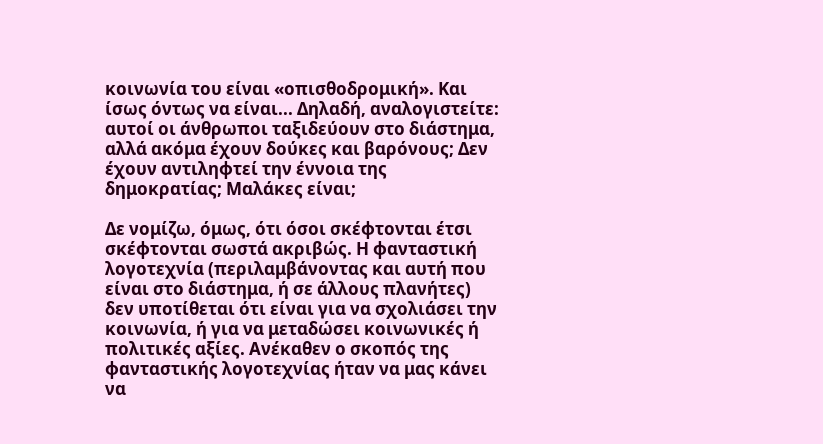κοινωνία του είναι «οπισθοδρομική». Και ίσως όντως να είναι... Δηλαδή, αναλογιστείτε: αυτοί οι άνθρωποι ταξιδεύουν στο διάστημα, αλλά ακόμα έχουν δούκες και βαρόνους; Δεν έχουν αντιληφτεί την έννοια της δημοκρατίας; Μαλάκες είναι;

Δε νομίζω, όμως, ότι όσοι σκέφτονται έτσι σκέφτονται σωστά ακριβώς. Η φανταστική λογοτεχνία (περιλαμβάνοντας και αυτή που είναι στο διάστημα, ή σε άλλους πλανήτες) δεν υποτίθεται ότι είναι για να σχολιάσει την κοινωνία, ή για να μεταδώσει κοινωνικές ή πολιτικές αξίες. Ανέκαθεν ο σκοπός της φανταστικής λογοτεχνίας ήταν να μας κάνει να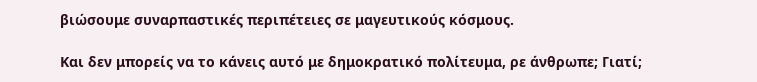βιώσουμε συναρπαστικές περιπέτειες σε μαγευτικούς κόσμους.

Και δεν μπορείς να το κάνεις αυτό με δημοκρατικό πολίτευμα, ρε άνθρωπε; Γιατί;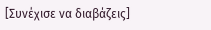[Συνέχισε να διαβάζεις]